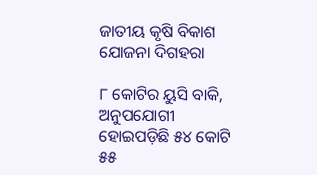ଜାତୀୟ କୃଷି ବିକାଶ ଯୋଜନା ଦିଗହରା

୮ କୋଟିର ୟୁସି ବାକି, ଅନୁପଯୋଗୀ ହୋଇପଡ଼ିଛି ୫୪ କୋଟି ୫୫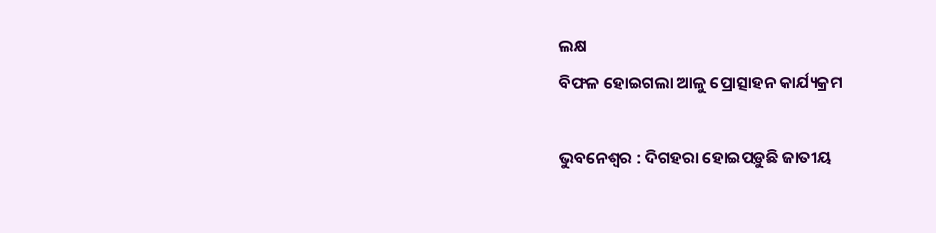ଲକ୍ଷ
ବିଫଳ ହୋଇଗଲା ଆଳୁ ପ୍ରୋତ୍ସାହନ କାର୍ଯ୍ୟକ୍ରମ

ଭୁବନେଶ୍ବର : ଦିଗହରା ହୋଇପଡ଼ୁଛି ଜାତୀୟ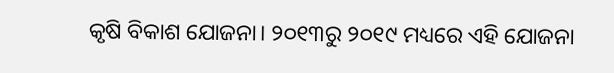କୃଷି ବିକାଶ ଯୋଜନା। ୨୦୧୩ରୁ ୨୦୧୯ ମଧ୍ୟରେ ଏହି ଯୋଜନା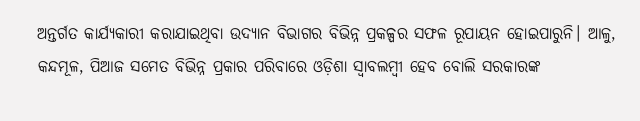ଅନ୍ତର୍ଗତ କାର୍ଯ୍ୟକାରୀ କରାଯାଇଥିବା ଉଦ୍ୟାନ ବିଭାଗର ବିଭିନ୍ନ ପ୍ରକଳ୍ପର ସଫଳ ରୂପାୟନ ହୋଇପାରୁନି। ଆଳୁ, କନ୍ଦମୂଳ, ପିଆଜ ସମେତ ବିଭିନ୍ନ ପ୍ରକାର ପରିବାରେ ଓଡ଼ିଶା ସ୍ବାବଲମ୍ବୀ ହେବ ବୋଲି ସରକାରଙ୍କ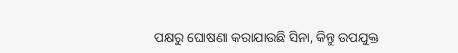ପକ୍ଷରୁ ଘୋଷଣା କରାଯାଉଛି ସିନା, କିନ୍ତୁ ଉପଯୁକ୍ତ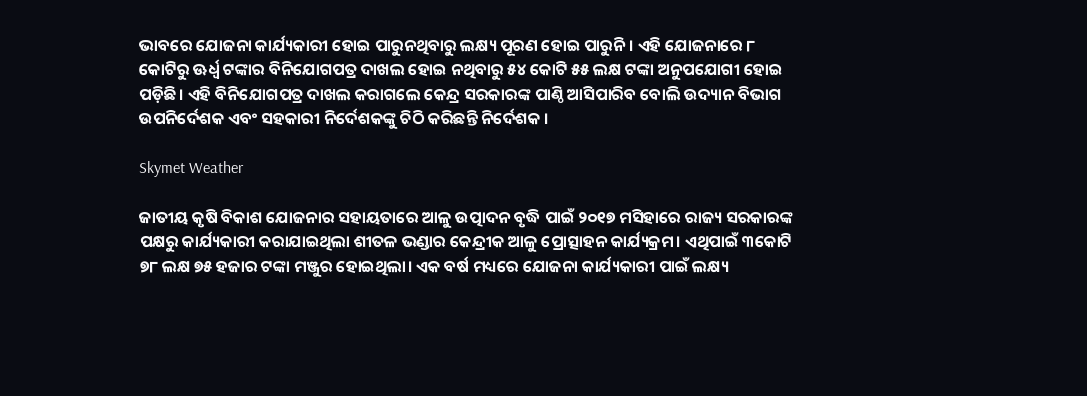ଭାବରେ ଯୋଜନା କାର୍ଯ୍ୟକାରୀ ହୋଇ ପାରୁନଥିବାରୁ ଲକ୍ଷ୍ୟ ପୂରଣ ହୋଇ ପାରୁନି। ଏହି ଯୋଜନାରେ ୮ କୋଟିରୁ ଊର୍ଧ୍ବ ଟଙ୍କାର ବିନିଯୋଗପତ୍ର ଦାଖଲ ହୋଇ ନଥିବାରୁ ୫୪ କୋଟି ୫୫ ଲକ୍ଷ ଟଙ୍କା ଅନୁପଯୋଗୀ ହୋଇ ପଡ଼ିଛି। ଏହି ବିନିଯୋଗପତ୍ର ଦାଖଲ କରାଗଲେ କେନ୍ଦ୍ର ସରକାରଙ୍କ ପାଣ୍ଠି ଆସିପାରିବ ବୋଲି ଉଦ୍ୟାନ ବିଭାଗ ଉପନିର୍ଦେଶକ ଏବଂ ସହକାରୀ ନିର୍ଦେଶକଙ୍କୁ ଚିଠି କରିଛନ୍ତି ନିର୍ଦେଶକ ।

Skymet Weather

ଜାତୀୟ କୃଷି ବିକାଶ ଯୋଜନାର ସହାୟତାରେ ଆଳୁ ଉତ୍ପାଦନ ବୃଦ୍ଧି ପାଇଁ ୨୦୧୭ ମସିହାରେ ରାଜ୍ୟ ସରକାରଙ୍କ ପକ୍ଷରୁ କାର୍ଯ୍ୟକାରୀ କରାଯାଇଥିଲା ଶୀତଳ ଭଣ୍ଡାର କେନ୍ଦ୍ରୀକ ଆଳୁ ପ୍ରୋତ୍ସାହନ କାର୍ଯ୍ୟକ୍ରମ। ଏଥିପାଇଁ ୩କୋଟି ୭୮ ଲକ୍ଷ ୭୫ ହଜାର ଟଙ୍କା ମଞ୍ଜୁର ହୋଇଥିଲା। ଏକ ବର୍ଷ ମଧ୍ୟରେ ଯୋଜନା କାର୍ଯ୍ୟକାରୀ ପାଇଁ ଲକ୍ଷ୍ୟ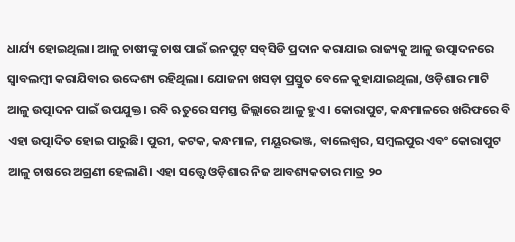ଧାର୍ଯ୍ୟ ହୋଇଥିଲା। ଆଳୁ ଚାଷୀଙ୍କୁ ଚାଷ ପାଇଁ ଇନପୁଟ୍‌ ସବ୍‌ସିଡି ପ୍ରଦାନ କରାଯାଇ ରାଜ୍ୟକୁ ଆଳୁ ଉତ୍ପାଦନରେ ସ୍ବାବଲମ୍ବୀ କରାଯିବାର ଉଦ୍ଦେଶ୍ୟ ରହିଥିଲା। ଯୋଜନା ଖସଡ଼ା ପ୍ରସ୍ତୁତ ବେଳେ କୁହାଯାଇଥିଲା, ଓଡ଼ିଶାର ମାଟି ଆଳୁ ଉତ୍ପାଦନ ପାଇଁ ଉପଯୁକ୍ତ। ରବି ଋତୁରେ ସମସ୍ତ ଜିଲ୍ଲାରେ ଆଳୁ ହୁଏ। କୋରାପୁଟ, କନ୍ଧମାଳରେ ଖରିଫରେ ବି ଏହା ଉତ୍ପାଦିତ ହୋଇ ପାରୁଛି। ପୁରୀ, କଟକ, କନ୍ଧମାଳ, ମୟୂରଭଞ୍ଜ, ବାଲେଶ୍ବର, ସମ୍ବଲପୁର ଏବଂ କୋରାପୁଟ ଆଳୁ ଚାଷରେ ଅଗ୍ରଣୀ ହେଲାଣି। ଏହା ସତ୍ତ୍ବେ ଓଡ଼ିଶାର ନିଜ ଆବଶ୍ୟକତାର ମାତ୍ର ୨୦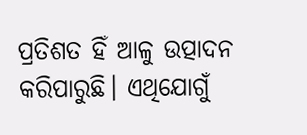ପ୍ରତିଶତ ହିଁ ଆଳୁ ଉତ୍ପାଦନ କରିପାରୁଛି। ଏଥିଯୋଗୁଁ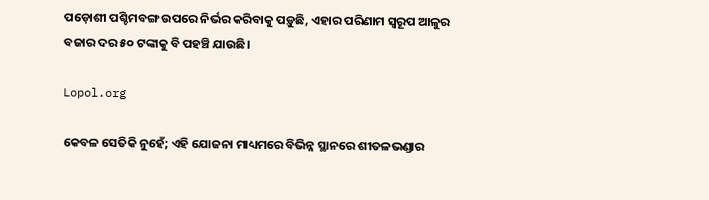ପଡ଼ୋଶୀ ପଶ୍ଚିମବଙ୍ଗ ଉପରେ ନିର୍ଭର କରିବାକୁ ପଡ଼ୁଛି, ଏହାର ପରିଣାମ ସ୍ବରୂପ ଆଳୁର ବଜାର ଦର ୫୦ ଟଙ୍କାକୁ ବି ପହଞ୍ଚି ଯାଉଛି।

Lopol.org

କେବଳ ସେତିକି ନୁହେଁ; ଏହି ଯୋଜନା ମାଧ୍ୟମରେ ବିଭିନ୍ନ ସ୍ଥାନରେ ଶୀତଳଭଣ୍ଡାର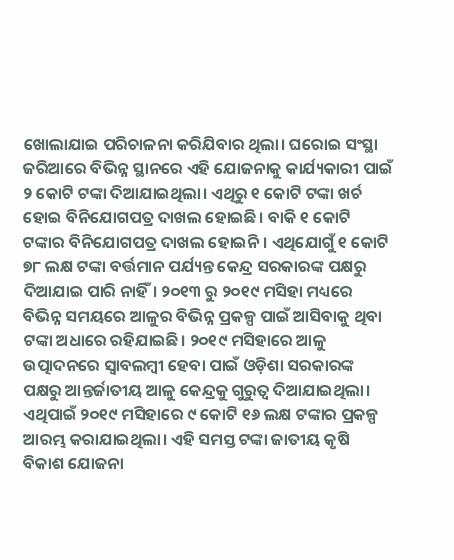ଖୋଲାଯାଇ ପରିଚାଳନା କରିଯିବାର ଥିଲା। ଘରୋଇ ସଂସ୍ଥା ଜରିଆରେ ବିଭିନ୍ନ ସ୍ଥାନରେ ଏହି ଯୋଜନାକୁ କାର୍ଯ୍ୟକାରୀ ପାଇଁ ୨ କୋଟି ଟଙ୍କା ଦିଆଯାଇଥିଲା। ଏଥିରୁ ୧ କୋଟି ଟଙ୍କା ଖର୍ଚ ହୋଇ ବିନିଯୋଗପତ୍ର ଦାଖଲ ହୋଇଛି। ବାକି ୧ କୋଟି ଟଙ୍କାର ବିନିଯୋଗପତ୍ର ଦାଖଲ ହୋଇନି। ଏଥିଯୋଗୁଁ ୧ କୋଟି ୭୮ ଲକ୍ଷ ଟଙ୍କା ବର୍ତ୍ତମାନ ପର୍ଯ୍ୟନ୍ତ କେନ୍ଦ୍ର ସରକାରଙ୍କ ପକ୍ଷରୁ ଦିଆଯାଇ ପାରି ନାହିଁ। ୨୦୧୩ ରୁ ୨୦୧୯ ମସିହା ମଧ୍ୟରେ ବିଭିନ୍ନ ସମୟରେ ଆଳୁର ବିଭିନ୍ନ ପ୍ରକଳ୍ପ ପାଇଁ ଆସିବାକୁ ଥିବା ଟଙ୍କା ଅଧାରେ ରହିଯାଇଛି। ୨୦୧୯ ମସିହାରେ ଆଳୁ ଉତ୍ପାଦନରେ ସ୍ବାବଲମ୍ବୀ ହେବା ପାଇଁ ଓଡ଼ିଶା ସରକାରଙ୍କ ପକ୍ଷରୁ ଆନ୍ତର୍ଜାତୀୟ ଆଳୁ କେନ୍ଦ୍ରକୁ ଗୁରୁତ୍ବ ଦିଆଯାଇଥିଲା। ଏଥିପାଇଁ ୨୦୧୯ ମସିହାରେ ୯ କୋଟି ୧୬ ଲକ୍ଷ ଟଙ୍କାର ପ୍ରକଳ୍ପ ଆରମ୍ଭ କରାଯାଇଥିଲା। ଏହି ସମସ୍ତ ଟଙ୍କା ଜାତୀୟ କୃଷି ବିକାଶ ଯୋଜନା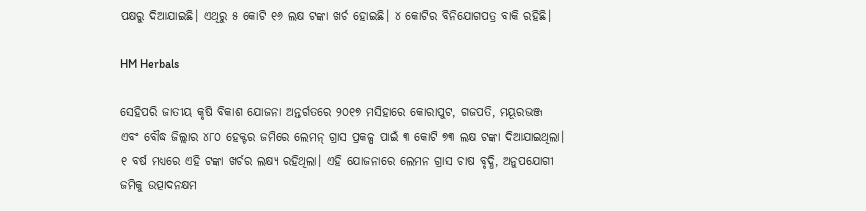ପକ୍ଷରୁ ଦିଆଯାଇଛି। ଏଥିରୁ ୫ କୋଟି ୧୬ ଲକ୍ଷ ଟଙ୍କା ଖର୍ଚ ହୋଇଛି। ୪ କୋଟିର ବିନିଯୋଗପତ୍ର ବାକି ରହିଛି।

HM Herbals

ସେହିପରି ଜାତୀୟ କୃଷି ବିକାଶ ଯୋଜନା ଅନ୍ତର୍ଗତରେ ୨୦୧୭ ମସିହାରେ କୋରାପୁଟ, ଗଜପତି, ମୟୂରଭଞ୍ଜ ଏବଂ ବୌଦ୍ଧ ଜିଲ୍ଲାର ୪୮୦ ହେକ୍ଟର ଜମିରେ ଲେମନ୍‌ ଗ୍ରାସ ପ୍ରକଳ୍ପ ପାଇଁ ୩ କୋଟି ୭୩ ଲକ୍ଷ ଟଙ୍କା ଦିଆଯାଇଥିଲା। ୧ ବର୍ଷ ମଧ୍ୟରେ ଏହି ଟଙ୍କା ଖର୍ଚର ଲକ୍ଷ୍ୟ ରହିଥିଲା। ଏହି ଯୋଜନାରେ ଲେମନ ଗ୍ରାସ ଚାଷ ବୃଦ୍ଧି, ଅନୁପଯୋଗୀ ଜମିକୁ ଉତ୍ପାଦନକ୍ଷମ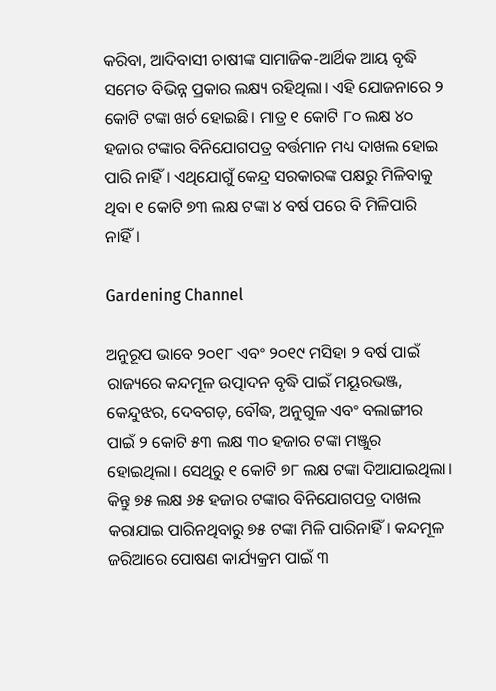କରିବା, ଆଦିବାସୀ ଚାଷୀଙ୍କ ସାମାଜିକ-ଆର୍ଥିକ ଆୟ ବୃଦ୍ଧି ସମେତ ବିଭିନ୍ନ ପ୍ରକାର ଲକ୍ଷ୍ୟ ରହିଥିଲା। ଏହି ଯୋଜନାରେ ୨ କୋଟି ଟଙ୍କା ଖର୍ଚ ହୋଇଛି। ମାତ୍ର ୧ କୋଟି ୮୦ ଲକ୍ଷ ୪୦ ହଜାର ଟଙ୍କାର ବିନିଯୋଗପତ୍ର ବର୍ତ୍ତମାନ ମଧ୍ୟ ଦାଖଲ ହୋଇ ପାରି ନାହିଁ। ଏଥିଯୋଗୁଁ କେନ୍ଦ୍ର ସରକାରଙ୍କ ପକ୍ଷରୁ ମିଳିବାକୁ ଥିବା ୧ କୋଟି ୭୩ ଲକ୍ଷ ଟଙ୍କା ୪ ବର୍ଷ ପରେ ବି ମିଳିପାରି ନାହିଁ।

Gardening Channel

ଅନୁରୂପ ଭାବେ ୨୦୧୮ ଏବଂ ୨୦୧୯ ମସିହା ୨ ବର୍ଷ ପାଇଁ ରାଜ୍ୟରେ କନ୍ଦମୂଳ ଉତ୍ପାଦନ ବୃଦ୍ଧି ପାଇଁ ମୟୂରଭଞ୍ଜ, କେନ୍ଦୁଝର, ଦେବଗଡ଼, ବୌଦ୍ଧ, ଅନୁଗୁଳ ଏବଂ ବଲାଙ୍ଗୀର ପାଇଁ ୨ କୋଟି ୫୩ ଲକ୍ଷ ୩୦ ହଜାର ଟଙ୍କା ମଞ୍ଜୁର ହୋଇଥିଲା। ସେଥିରୁ ୧ କୋଟି ୭୮ ଲକ୍ଷ ଟଙ୍କା ଦିଆଯାଇଥିଲା। କିନ୍ତୁ ୭୫ ଲକ୍ଷ ୬୫ ହଜାର ଟଙ୍କାର ବିନିଯୋଗପତ୍ର ଦାଖଲ କରାଯାଇ ପାରିନଥିବାରୁ ୭୫ ଟଙ୍କା ମିଳି ପାରିନାହିଁ। କନ୍ଦମୂଳ ଜରିଆରେ ପୋଷଣ କାର୍ଯ୍ୟକ୍ରମ ପାଇଁ ୩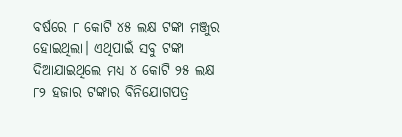ବର୍ଷରେ ୮ କୋଟି ୪୫ ଲକ୍ଷ ଟଙ୍କା ମଞ୍ଜୁର ହୋଇଥିଲା। ଏଥିପାଇଁ ସବୁ ଟଙ୍କା ଦିଆଯାଇଥିଲେ ମଧ୍ୟ ୪ କୋଟି ୨୫ ଲକ୍ଷ ୮୨ ହଜାର ଟଙ୍କାର ବିନିଯୋଗପତ୍ର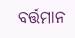ବର୍ତ୍ତମାନ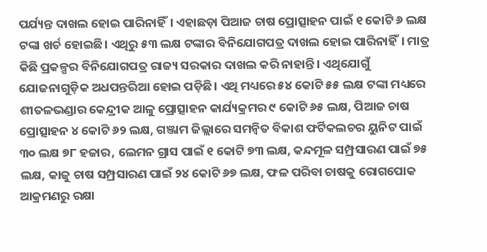ପର୍ଯ୍ୟନ୍ତ ଦାଖଲ ହୋଇ ପାରିନାହିଁ। ଏହାଛଡ଼ା ପିଆଜ ଚାଷ ପ୍ରୋତ୍ସାହନ ପାଇଁ ୧ କୋଟି ୬ ଲକ୍ଷ ଟଙ୍କା ଖର୍ଚ ହୋଇଛି। ଏଥିରୁ ୫୩ ଲକ୍ଷ ଟଙ୍କାର ବିନିଯୋଗପତ୍ର ଦାଖଲ ହୋଇ ପାରିନାହିଁ। ମାତ୍ର କିଛି ପ୍ରକଳ୍ପର ବିନିଯୋଗପତ୍ର ରାଜ୍ୟ ସରକାର ଦାଖଲ କରି ନାହାନ୍ତି। ଏଥିଯୋଗୁଁ ଯୋଜନାଗୁଡ଼ିକ ଅଧପନ୍ତରିଆ ହୋଇ ପଡ଼ିଛି। ଏଥି ମଧ୍ୟରେ ୫୪ କୋଟି ୫୫ ଲକ୍ଷ ଟଙ୍କା ମଧ୍ୟରେ ଶୀତଳଭଣ୍ଡାର କେନ୍ଦ୍ରୀକ ଆଳୁ ପ୍ରୋତ୍ସାହନ କାର୍ଯ୍ୟକ୍ରମର ୯ କୋଟି ୬୫ ଲକ୍ଷ, ପିଆଜ ଚାଷ ପ୍ରୋତ୍ସାହନ ୪ କୋଟି ୬୨ ଲକ୍ଷ, ଗଞ୍ଜାମ ଜିଲ୍ଲାରେ ସମନ୍ବିତ ବିକାଶ ଫର୍ଟିକଲଚର ୟୁନିଟ ପାଇଁ ୩୦ ଲକ୍ଷ ୭୮ ହଜାର, ଲେମନ ଗ୍ରାସ ପାଇଁ ୧ କୋଟି ୭୩ ଲକ୍ଷ, କନ୍ଦମୂଳ ସମ୍ପ୍ରସାରଣ ପାଇଁ ୭୫ ଲକ୍ଷ, କାଜୁ ଚାଷ ସମ୍ପ୍ରସାରଣ ପାଇଁ ୨୪ କୋଟି ୬୭ ଲକ୍ଷ, ଫଳ ପରିବା ଚାଷକୁ ରୋଗପୋକ ଆକ୍ରମଣରୁ ରକ୍ଷା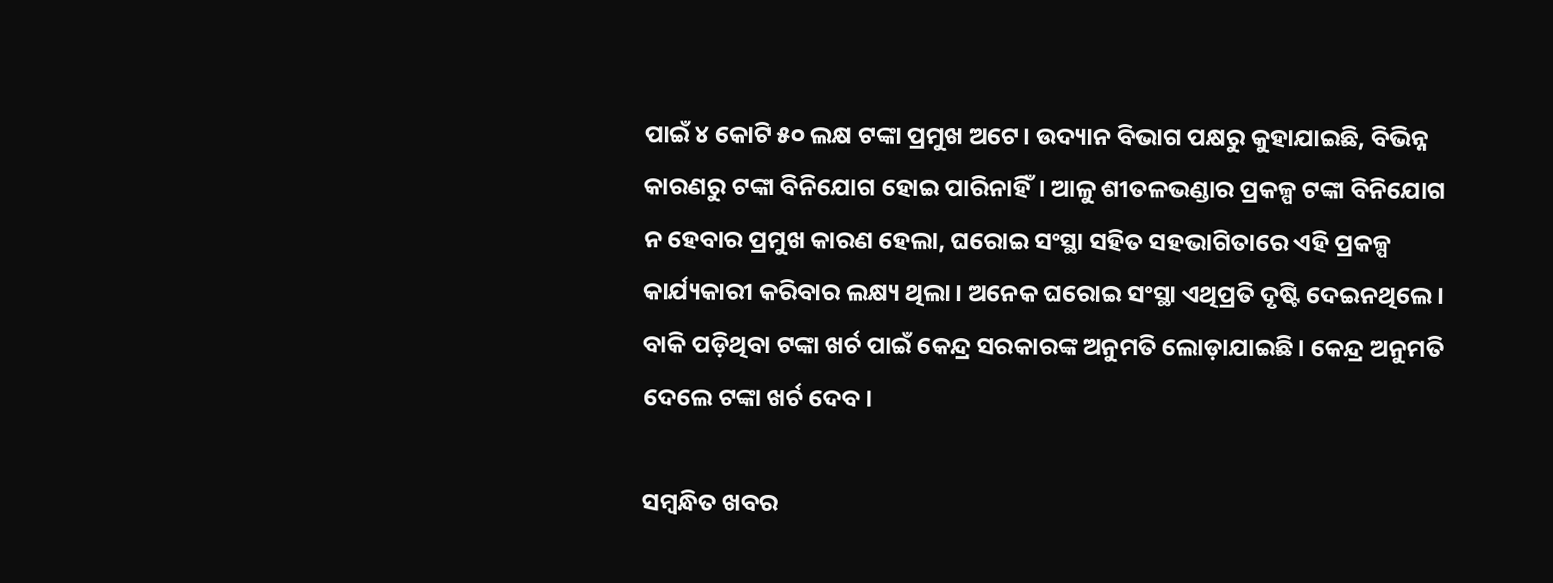ପାଇଁ ୪ କୋଟି ୫୦ ଲକ୍ଷ ଟଙ୍କା ପ୍ରମୁଖ ଅଟେ। ଉଦ୍ୟାନ ବିଭାଗ ପକ୍ଷରୁ କୁହାଯାଇଛି, ବିଭିନ୍ନ କାରଣରୁ ଟଙ୍କା ବିନିଯୋଗ ହୋଇ ପାରିନାହିଁ। ଆଳୁ ଶୀତଳଭଣ୍ଡାର ପ୍ରକଳ୍ପ ଟଙ୍କା ବିନିଯୋଗ ନ ହେବାର ପ୍ରମୁଖ କାରଣ ହେଲା, ଘରୋଇ ସଂସ୍ଥା ସହିତ ସହଭାଗିତାରେ ଏହି ପ୍ରକଳ୍ପ କାର୍ଯ୍ୟକାରୀ କରିବାର ଲକ୍ଷ୍ୟ ଥିଲା। ଅନେକ ଘରୋଇ ସଂସ୍ଥା ଏଥିପ୍ରତି ଦୃଷ୍ଟି ଦେଇନଥିଲେ। ବାକି ପଡ଼ିଥିବା ଟଙ୍କା ଖର୍ଚ ପାଇଁ କେନ୍ଦ୍ର ସରକାରଙ୍କ ଅନୁମତି ଲୋଡ଼ାଯାଇଛି। କେନ୍ଦ୍ର ଅନୁମତି ଦେଲେ ଟଙ୍କା ଖର୍ଚ ଦେବ।

ସମ୍ବନ୍ଧିତ ଖବର